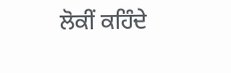ਲੋਕੀਂ ਕਹਿੰਦੇ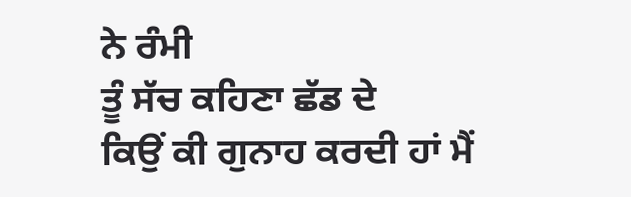ਨੇ ਰੰਮੀ
ਤੂੰ ਸੱਚ ਕਹਿਣਾ ਛੱਡ ਦੇ
ਕਿਉਂ ਕੀ ਗੁਨਾਹ ਕਰਦੀ ਹਾਂ ਮੈਂ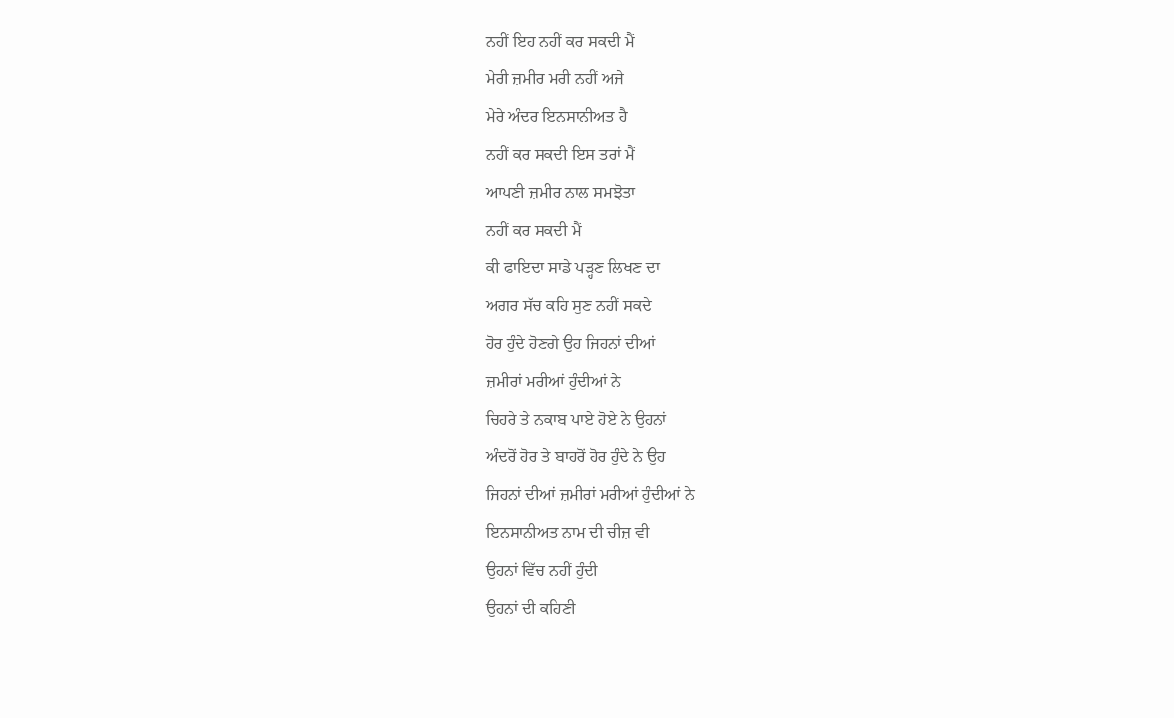ਨਹੀਂ ਇਹ ਨਹੀਂ ਕਰ ਸਕਦੀ ਮੈਂ
ਮੇਰੀ ਜ਼ਮੀਰ ਮਰੀ ਨਹੀਂ ਅਜੇ
ਮੇਰੇ ਅੰਦਰ ਇਨਸਾਨੀਅਤ ਹੈ
ਨਹੀਂ ਕਰ ਸਕਦੀ ਇਸ ਤਰਾਂ ਮੈਂ
ਆਪਣੀ ਜ਼ਮੀਰ ਨਾਲ ਸਮਝੋਤਾ
ਨਹੀਂ ਕਰ ਸਕਦੀ ਮੈਂ
ਕੀ ਫਾਇਦਾ ਸਾਡੇ ਪੜ੍ਹਣ ਲਿਖਣ ਦਾ
ਅਗਰ ਸੱਚ ਕਹਿ ਸੁਣ ਨਹੀਂ ਸਕਦੇ
ਹੋਰ ਹੁੰਦੇ ਹੋਣਗੇ ਉਹ ਜਿਹਨਾਂ ਦੀਆਂ
ਜ਼ਮੀਰਾਂ ਮਰੀਆਂ ਹੁੰਦੀਆਂ ਨੇ
ਚਿਹਰੇ ਤੇ ਨਕਾਬ ਪਾਏ ਹੋਏ ਨੇ ਉਹਨਾਂ
ਅੰਦਰੋਂ ਹੋਰ ਤੇ ਬਾਹਰੋਂ ਹੋਰ ਹੁੰਦੇ ਨੇ ਉਹ
ਜਿਹਨਾਂ ਦੀਆਂ ਜ਼ਮੀਰਾਂ ਮਰੀਆਂ ਹੁੰਦੀਆਂ ਨੇ
ਇਨਸਾਨੀਅਤ ਨਾਮ ਦੀ ਚੀਜ਼ ਵੀ
ਉਹਨਾਂ ਵਿੱਚ ਨਹੀਂ ਹੁੰਦੀ
ਉਹਨਾਂ ਦੀ ਕਹਿਣੀ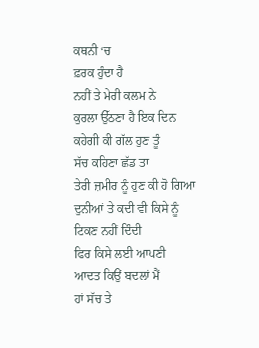ਕਥਨੀ ‘ਚ
ਫ਼ਰਕ ਹੁੰਦਾ ਹੈ
ਨਹੀਂ ਤੇ ਮੇਰੀ ਕਲਮ ਨੇ
ਕੁਰਲਾ ਉੱਠਣਾ ਹੈ ਇਕ ਦਿਨ
ਕਹੇਗੀ ਕੀ ਗੱਲ ਹੁਣ ਤੂੰ
ਸੱਚ ਕਹਿਣਾ ਛੱਡ ਤਾ
ਤੇਰੀ ਜ਼ਮੀਰ ਨੂੰ ਹੁਣ ਕੀ ਹੋ ਗਿਆ
ਦੁਨੀਆਂ ਤੇ ਕਦੀ ਵੀ ਕਿਸੇ ਨੂੰ
ਟਿਕਣ ਨਹੀਂ ਦਿੰਦੀ
ਫਿਰ ਕਿਸੇ ਲਈ ਆਪਣੀ
ਆਦਤ ਕਿਉਂ ਬਦਲਾਂ ਮੈਂ
ਹਾਂ ਸੱਚ ਤੇ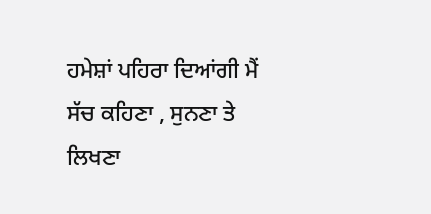ਹਮੇਸ਼ਾਂ ਪਹਿਰਾ ਦਿਆਂਗੀ ਮੈਂ
ਸੱਚ ਕਹਿਣਾ , ਸੁਨਣਾ ਤੇ ਲਿਖਣਾ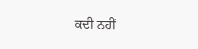ਕਦੀ ਨਹੀਂ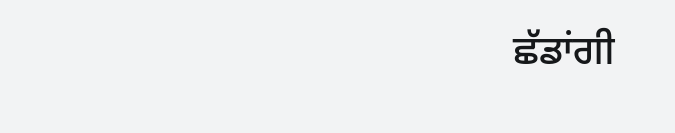ਛੱਡਾਂਗੀ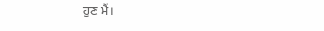ਹੁਣ ਮੈਂ।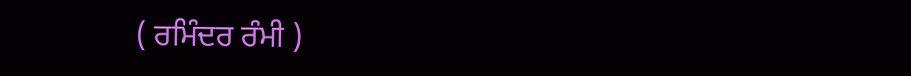( ਰਮਿੰਦਰ ਰੰਮੀ )